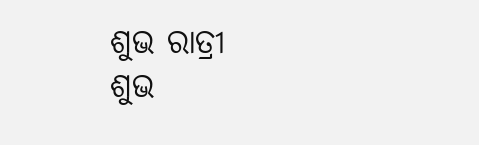ଶୁଭ ରାତ୍ରୀ
ଶୁଭ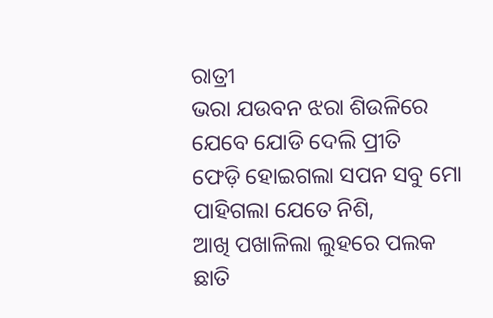ରାତ୍ରୀ
ଭରା ଯଉବନ ଝରା ଶିଉଳିରେ
ଯେବେ ଯୋଡି ଦେଲି ପ୍ରୀତି
ଫେଡ଼ି ହୋଇଗଲା ସପନ ସବୁ ମୋ
ପାହିଗଲା ଯେତେ ନିଶି,
ଆଖି ପଖାଳିଲା ଲୁହରେ ପଲକ
ଛାତି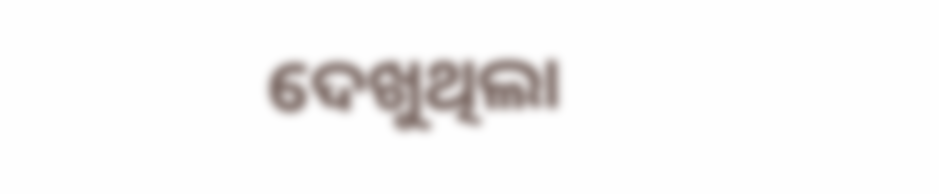ଦେଖୁଥିଲା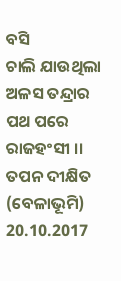ବସି
ଚାଲି ଯାଉଥିଲା ଅଳସ ତନ୍ଦ୍ରାର
ପଥ ପରେ ରାଜହଂସୀ ।।
ତପନ ଦୀକ୍ଷିତ
(ବେଳାଭୂମି)
20.10.2017